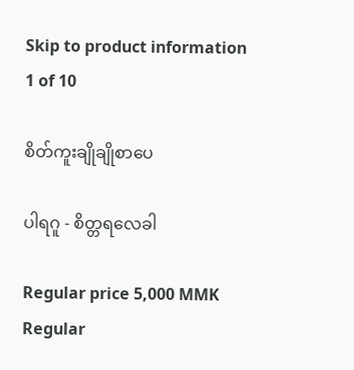Skip to product information
1 of 10

စိတ်ကူးချိုချိုစာပေ

ပါရဂူ - စိတ္တရလေခါ

Regular price 5,000 MMK
Regular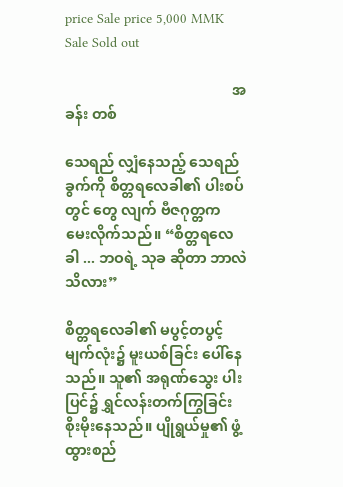price Sale price 5,000 MMK
Sale Sold out

                                              အခန်း တစ်

သေရည် လျှံနေသည့် သေရည်ခွက်ကို စိတ္တရလေခါ၏ ပါးစပ်တွင် တွေ လျက် ဗီဇဂုတ္တက မေးလိုက်သည်။ “စိတ္တရလေခါ ... ဘဝရဲ့ သုခ ဆိုတာ ဘာလဲ သိလား”

စိတ္တရလေခါ၏ မပွင့်တပွင့်မျက်လုံး၌ မူးယစ်ခြင်း ပေါ်နေသည်။ သူ၏ အရုဏ်သွေး ပါးပြင်၌ ရွှင်လန်းတက်ကြွခြင်း စိုးမိုးနေသည်။ ပျိုရွယ်မှု၏ ဖွံ့ထွားစည်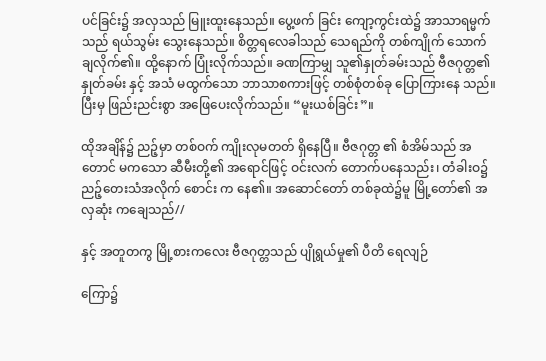ပင်ခြင်း၌ အလှသည် မြူးထူးနေသည်။ ပွေ့ဖက် ခြင်း ကျော့ကွင်းထဲ၌ အာသာရမ္မက်သည် ရယ်သွမ်း သွေးနေသည်။ စိတ္တရလေခါသည် သေရည်ကို တစ်ကျိုက် သောက်ချလိုက်၏။ ထို့နောက် ပြုံးလိုက်သည်။ ခဏကြာမျှ သူ၏နှုတ်ခမ်းသည် ဗီဇဂုတ္တ၏ နှုတ်ခမ်း နှင့် အသံ မထွက်သော ဘာသာစကားဖြင့် တစ်စုံတစ်ခု ပြောကြားနေ သည်။ ပြီးမှ ဖြည်းညင်းစွာ အဖြေပေးလိုက်သည်။ “မူးယစ်ခြင်း”။

ထိုအချိန်၌ ညဉ့်မှာ တစ်ဝက် ကျိုးလုမတတ် ရှိနေပြီ။ ဗီဇဂုတ္တ ၏ စံအိမ်သည် အတောင် မကသော ဆီမီးတို့၏ အရောင်ဖြင့် ဝင်းလက် တောက်ပနေသည်း၊ တံခါးဝ၌ ညဉ့်တေးသံအလိုက် စောင်း က နေ၏။ အဆောင်တော် တစ်ခုထဲ၌မူ မြို့တော်၏ အလှဆုံး ကချေသည်//

နှင့် အတူတကွ မြို့စားကလေး ဗီဇဂုတ္တသည် ပျိုရွယ်မှု၏ ပီတိ ရေလျဉ်

ကြော၌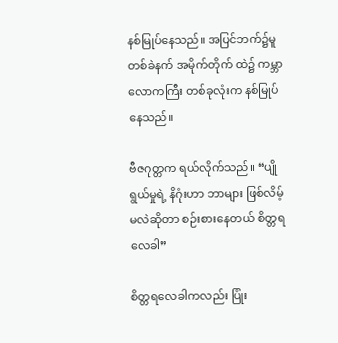နစ်မြုပ်နေသည်။ အပြင်ဘက်၌မူ တစ်ခဲနက် အမိုက်တိုက် ထဲ၌ ကမ္ဘာလောကကြီး တစ်ခုလုံးက နစ်မြုပ်နေသည်။

ဗီဇဂုတ္တက ရယ်လိုက်သည်။ “ပျိုရွယ်မှုရဲ့ နိဂုံးဟာ ဘာများ ဖြစ်လိမ့်မလဲဆိုတာ စဉ်းစားနေတယ် စိတ္တရလေခါ”

စိတ္တရလေခါကလည်း ပြုံး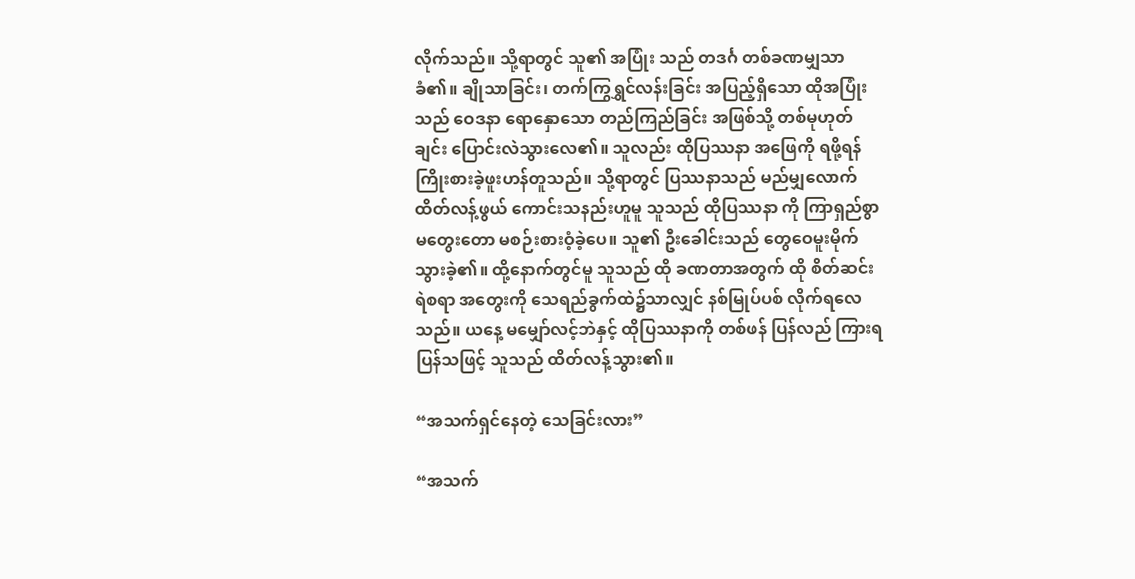လိုက်သည်။ သို့ရာတွင် သူ၏ အပြုံး သည် တဒင်္ဂ တစ်ခဏမျှသာ ခံ၏။ ချိုသာခြင်း၊ တက်ကြွရွှင်လန်းခြင်း အပြည့်ရှိသော ထိုအပြုံးသည် ဝေဒနာ ရောနှောသော တည်ကြည်ခြင်း အဖြစ်သို့ တစ်မုဟုတ်ချင်း ပြောင်းလဲသွားလေ၏။ သူလည်း ထိုပြဿနာ အဖြေကို ရဖို့ရန် ကြိုးစားခဲ့ဖူးဟန်တူသည်။ သို့ရာတွင် ပြဿနာသည် မည်မျှလောက် ထိတ်လန့်ဖွယ် ကောင်းသနည်းဟူမူ သူသည် ထိုပြဿနာ ကို ကြာရှည်စွာ မတွေးတော မစဉ်းစားဝံ့ခဲ့ပေ။ သူ၏ ဦးခေါင်းသည် တွေဝေမူးမိုက်သွားခဲ့၏။ ထို့နောက်တွင်မူ သူသည် ထို ခဏတာအတွက် ထို စိတ်ဆင်းရဲစရာ အတွေးကို သေရည်ခွက်ထဲ၌သာလျှင် နစ်မြုပ်ပစ် လိုက်ရလေသည်။ ယနေ့ မမျှော်လင့်ဘဲနှင့် ထိုပြဿနာကို တစ်ဖန် ပြန်လည် ကြားရပြန်သဖြင့် သူသည် ထိတ်လန့်သွား၏။

“အသက်ရှင်နေတဲ့ သေခြင်းလား”

“အသက်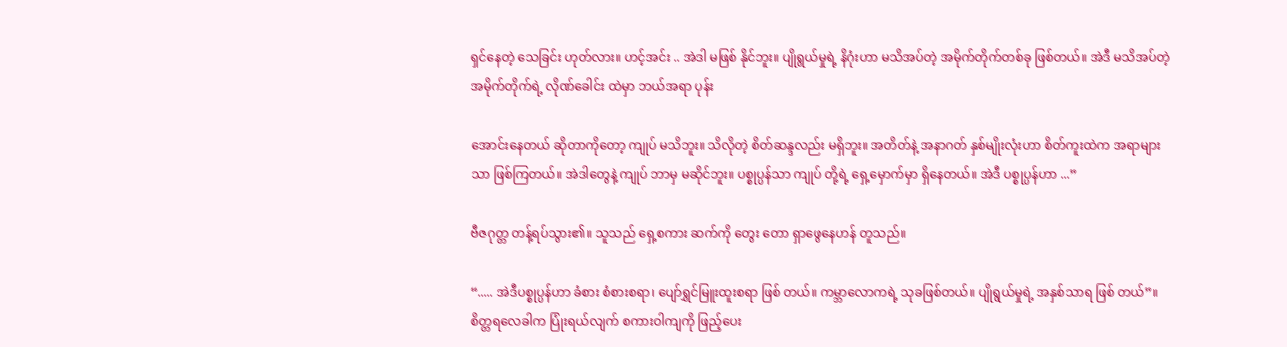ရှင်နေတဲ့ သေခြင်း ဟုတ်လား။ ဟင့်အင်း .. အဲဒါ မဖြစ် နိုင်ဘူး။ ပျိုရွယ်မှုရဲ့ နိဂုံးဟာ မသိအပ်တဲ့ အမိုက်တိုက်တစ်ခု ဖြစ်တယ်။ အဲဒီ မသိအပ်တဲ့ အမိုက်တိုက်ရဲ့ လိုဏ်ခေါင်း ထဲမှာ ဘယ်အရာ ပုန်း

အောင်းနေတယ် ဆိုတာကိုတော့ ကျုပ် မသိဘူး။ သိလိုတဲ့ စိတ်ဆန္ဒလည်း မရှိဘူး။ အတိတ်နဲ့ အနာဂတ် နှစ်မျိုးလုံးဟာ စိတ်ကူးထဲက အရာများ သာ ဖြစ်ကြတယ်။ အဲဒါတွေနဲ့ ကျုပ် ဘာမှ မဆိုင်ဘူး။ ပစ္စုပ္ပန်သာ ကျုပ် တို့ရဲ့ ရှေ့မှောက်မှာ ရှိနေတယ်။ အဲဒီ ပစ္စုပ္ပန်ဟာ ...”

ဗီဇဂုတ္တ တန့်ရပ်သွား၏။ သူသည် ရှေ့စကား ဆက်ကို တွေး တော ရှာဖွေနေဟန် တူသည်။

“..... အဲဒီပစ္စုပ္ပန်ဟာ ခံစား စံစားစရာ၊ ပျော်ရွှင်မြူးထူးစရာ ဖြစ် တယ်။ ကမ္ဘာလောကရဲ့ သုခဖြစ်တယ်။ ပျိုရွယ်မှုရဲ့ အနှစ်သာရ ဖြစ် တယ်”။ စိတ္တရလေခါက ပြုံးရယ်လျက် စကားဝါကျကို ဖြည့်ပေး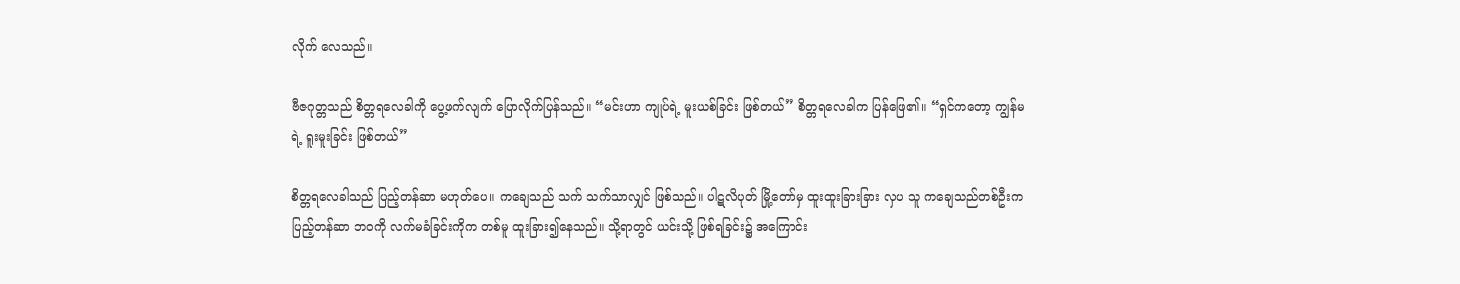လိုက် လေသည်။

ဗီဇဂုတ္တသည် စိတ္တရလေခါကို ပွေ့ဖက်လျက် ပြောလိုက်ပြန်သည်။ “မင်းဟာ ကျုပ်ရဲ့ မူးယစ်ခြင်း ဖြစ်တယ်” စိတ္တရလေခါက ပြန်ဖြေ၏။ “ရှင်ကတော့ ကျွန်မရဲ့ ရူးမူးခြင်း ဖြစ်တယ်”

စိတ္တရလေခါသည် ပြည့်တန်ဆာ မဟုတ်ပေ။ ကချေသည် သက် သက်သာလျှင် ဖြစ်သည်။ ပါဋလိပုတ် မြို့တော်မှ ထူးထူးခြားခြား လှပ သူ ကချေသည်တစ်ဦးက ပြည့်တန်ဆာ ဘဝကို လက်မခံခြင်းကိုက တစ်မူ ထူးခြား၍နေသည်။ သို့ရာတွင် ယင်းသို့ ဖြစ်ရခြင်း၌ အကြောင်း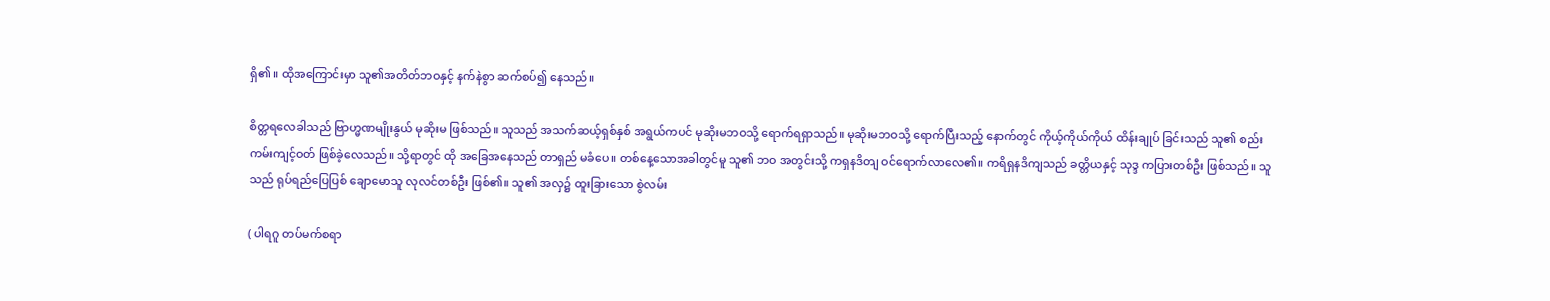ရှိ၏ ။ ထိုအကြောင်းမှာ သူ၏အတိတ်ဘဝနှင့် နက်နဲစွာ ဆက်စပ်၍ နေသည်။

စိတ္တရလေခါသည် ဗြာဟ္မဏမျိုးနွယ် မုဆိုးမ ဖြစ်သည်။ သူသည် အသက်ဆယ့်ရှစ်နှစ် အရွယ်ကပင် မုဆိုးမဘဝသို့ ရောက်ရရှာသည်။ မုဆိုးမဘဝသို့ ရောက်ပြီးသည့် နောက်တွင် ကိုယ့်ကိုယ်ကိုယ် ထိန်းချုပ် ခြင်းသည် သူ၏ စည်းကမ်းကျင့်ဝတ် ဖြစ်ခဲ့လေသည်။ သို့ရာတွင် ထို အခြေအနေသည် တာရှည် မခံပေ။ တစ်နေ့သောအခါတွင်မူ သူ၏ ဘဝ အတွင်းသို့ ကရှနဒိတျ ဝင်ရောက်လာလေ၏။ ကရိရှနဒိကျသည် ခတ္တိယနှင့် သုဒ္ဒ ကပြားတစ်ဦး ဖြစ်သည်။ သူသည် ရုပ်ရည်ပြေပြစ် ချောမောသူ လုလင်တစ်ဦး ဖြစ်၏။ သူ၏ အလှ၌ ထူးခြားသော စွဲလမ်း

( ပါရဂူ တပ်မက်စရာ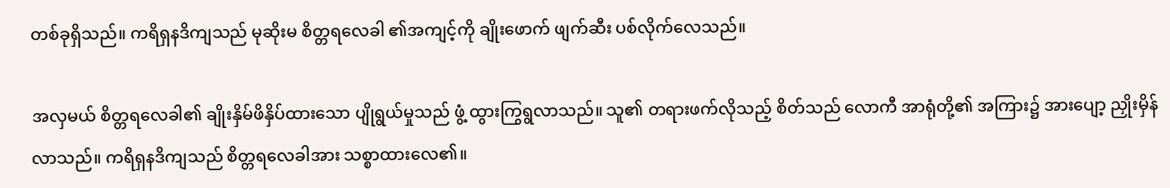တစ်ခုရှိသည်။ ကရိရှနဒိကျသည် မုဆိုးမ စိတ္တရလေခါ ၏အကျင့်ကို ချိုးဖောက် ဖျက်ဆီး ပစ်လိုက်လေသည်။

အလှမယ် စိတ္တရလေခါ၏ ချိုးနှိမ်ဖိနှိပ်ထားသော ပျိုရွယ်မှုသည် ဖွံ့ ထွားကြွရွလာသည်။ သူ၏ တရားဖက်လိုသည့် စိတ်သည် လောကီ အာရုံတို့၏ အကြား၌ အားပျော့ ညှိုးမှိန်လာသည်။ ကရိရှနဒိကျသည် စိတ္တရလေခါအား သစ္စာထားလေ၏။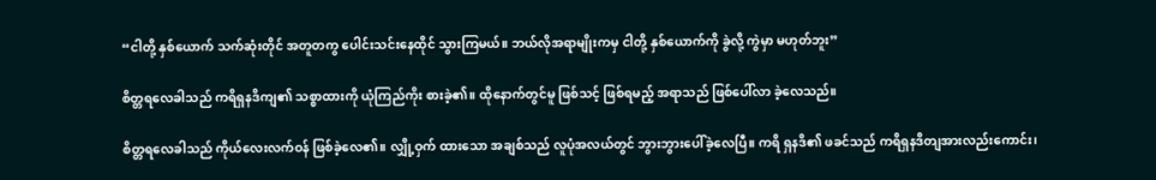“ငါတို့ နှစ်ယောက် သက်ဆုံးတိုင် အတူတကွ ပေါင်းသင်းနေထိုင် သွားကြမယ်။ ဘယ်လိုအရာမျိုးကမှ ငါတို့ နှစ်ယောက်ကို ခွဲလို့ ကွဲမှာ မဟုတ်ဘူး”

စိတ္တရလေခါသည် ကရိရှနဒိကျ၏ သစ္စာထားကို ယုံကြည်ကိုး စားခဲ့၏။ ထိုနောက်တွင်မူ ဖြစ်သင့် ဖြစ်ရမည့် အရာသည် ဖြစ်ပေါ်လာ ခဲ့လေသည်။

စိတ္တရလေခါသည် ကိုယ်လေးလက်ဝန် ဖြစ်ခဲ့လေ၏။ လျှို့ဝှက် ထားသော အချစ်သည် လူပုံအလယ်တွင် ဘွားဘွားပေါ်ခဲ့လေပြီ။ ကရိ ရှနဒိ၏ ဖခင်သည် ကရိရှနဒိတျအားလည်းကောင်း၊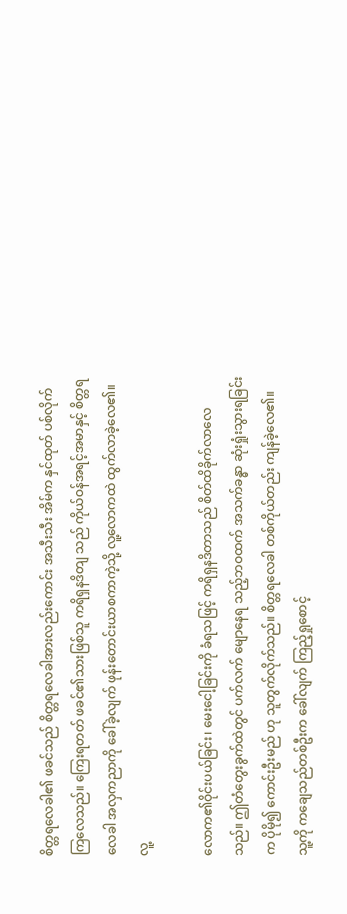စိတ္တရလေခါ၏ ဖခင်သည် စိတ္တရလေခါအားလည်းကောင်း အသီးသီး အိမ်က နှင်ထုတ် ပစ်လိုက်ကြလေသည်။ ကြေးရတတ် ဖခင်၏သားဖြစ်သူ ကရိရှနဒိတျ သည် ကိုယ်ဝန်အရင့်အမာနှင့် စိတ္တရလေခါ အလှကညာကို ခေါ်ခဲ့လျက် ဖုန်းတောင်းယာစကာကဲ့သို့ လူ့လောကထဲ ထွက်လာခဲ့လေ၏။ လူ့

လောက၏ဝိုင်းပယ်ခြင်း၊ မေးငေါ့ခြင်းကို ခံရသဖြင့် ကရိရှနဒိတာသည် စိတ်ထိခိုက်လာလေသည်။ ဤတံတွေးခွက်ထဲတွင် ပက်လက် မျောနေရ သည့်ဘဝထက် အသက်ခန္ဓာ ဆုံးရှုံးသွားရခြင်းက ပိုမို၍ ကောင်းဦးမည် ဟု သူတွက်လိုက်သည်။ စိတ္တရလေခါ တစ်ကိုယ်တည်း ကျန်ခဲ့လေ၏။ သူ့ကို ကချေသည်တစ်ဦးက ခေါ်လျက် ကြည့်ရှုစောင့်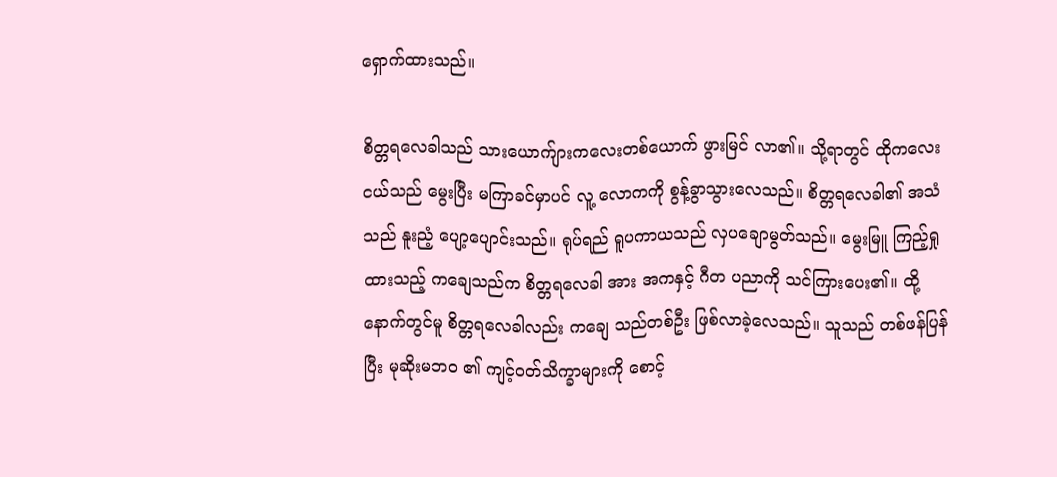ရှောက်ထားသည်။

စိတ္တရလေခါသည် သားယောက်ျားကလေးတစ်ယောက် ဖွားမြင် လာ၏။ သို့ရာတွင် ထိုကလေးငယ်သည် မွေးပြီး မကြာခင်မှာပင် လူ့ လောကကို စွန့်ခွာသွားလေသည်။ စိတ္တရလေခါ၏ အသံသည် နူးညံ့ ပျော့ပျောင်းသည်။ ရုပ်ရည် ရူပကာယသည် လှပချောမွတ်သည်။ မွေးမြူ ကြည့်ရှုထားသည့် ကချေသည်က စိတ္တရလေခါ အား အကနှင့် ဂီတ ပညာကို သင်ကြားပေး၏။ ထို့နောက်တွင်မူ စိတ္တရလေခါလည်း ကချေ သည်တစ်ဦး ဖြစ်လာခဲ့လေသည်။ သူသည် တစ်ဖန်ပြန်ပြီး မုဆိုးမဘဝ ၏ ကျင့်ဝတ်သိက္ခာများကို စောင့်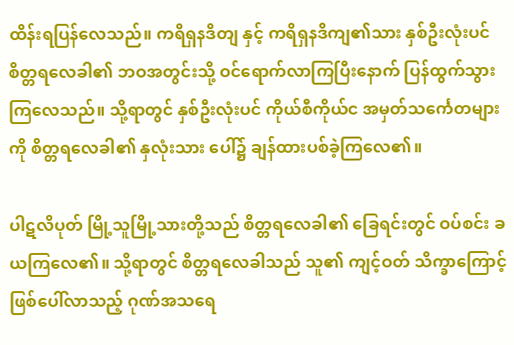ထိန်းရပြန်လေသည်။ ကရိရှနဒိတျ နှင့် ကရိရှနဒိကျ၏သား နှစ်ဦးလုံးပင် စိတ္တရလေခါ၏ ဘဝအတွင်းသို့ ဝင်ရောက်လာကြပြီးနောက် ပြန်ထွက်သွားကြလေသည်။ သို့ရာတွင် နှစ်ဦးလုံးပင် ကိုယ်စီကိုယ်င အမှတ်သင်္ကေတများကို စိတ္တရလေခါ၏ နှလုံးသား ပေါ်၌ ချန်ထားပစ်ခဲ့ကြလေ၏။

ပါဋလိပုတ် မြို့သူမြို့သားတို့သည် စိတ္တရလေခါ၏ ခြေရင်းတွင် ဝပ်စင်း ခယကြလေ၏။ သို့ရာတွင် စိတ္တရလေခါသည် သူ၏ ကျင့်ဝတ် သိက္ခာကြောင့် ဖြစ်ပေါ်လာသည့် ဂုဏ်အသရေ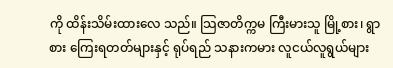ကို ထိန်းသိမ်းထားလေ သည်။ သြဇာတိက္ကမ ကြီးမားသူ မြို့စား၊ ရွာစား ကြေးရတတ်များနှင့် ရုပ်ရည် သနားကမား လူငယ်လူရွယ်များ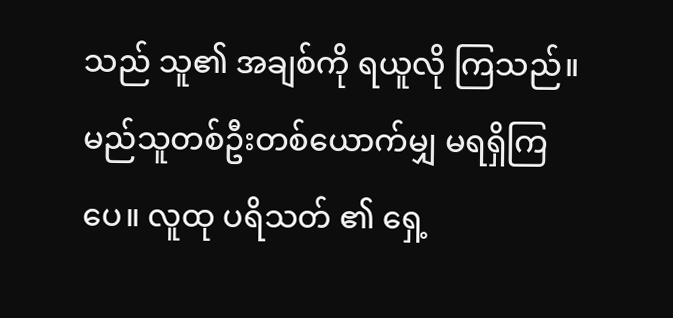သည် သူ၏ အချစ်ကို ရယူလို ကြသည်။ မည်သူတစ်ဦးတစ်ယောက်မျှ မရရှိကြပေ။ လူထု ပရိသတ် ၏ ရှေ့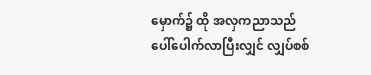မှောက်၌ ထို အလှကညာသည် ပေါ်ပေါက်လာပြီးလျှင် လျှပ်စစ်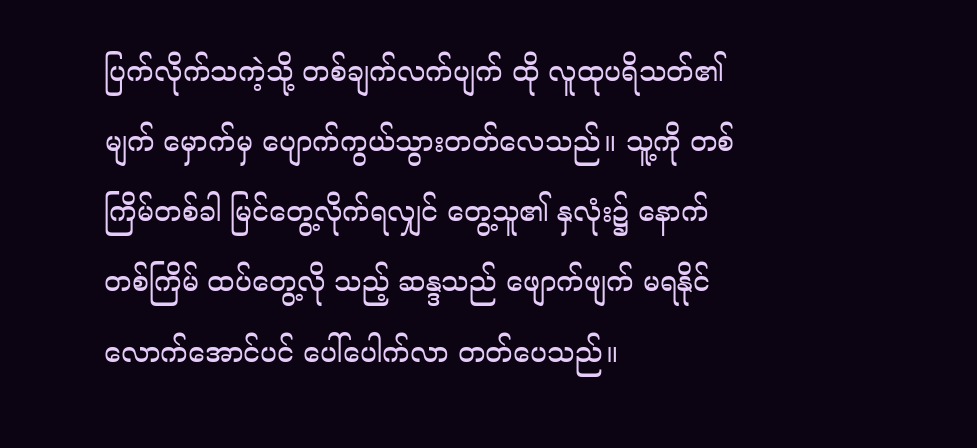ပြက်လိုက်သကဲ့သို့ တစ်ချက်လက်ပျက် ထို လူထုပရိသတ်၏ မျက် မှောက်မှ ပျောက်ကွယ်သွားတတ်လေသည်။ သူ့ကို တစ်ကြိမ်တစ်ခါ မြင်တွေ့လိုက်ရလျှင် တွေ့သူ၏ နှလုံး၌ နောက်တစ်ကြိမ် ထပ်တွေ့လို သည့် ဆန္ဒသည် ဖျောက်ဖျက် မရနိုင်လောက်အောင်ပင် ပေါ်ပေါက်လာ တတ်ပေသည်။